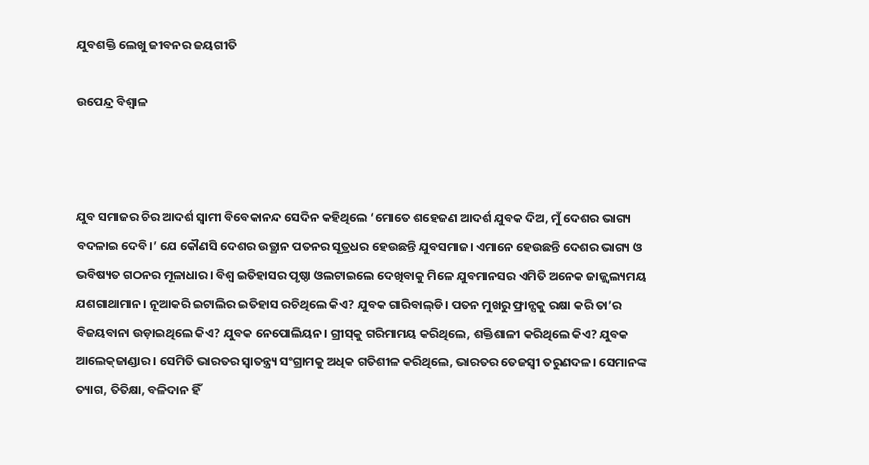ଯୁବଶକ୍ତି ଲେଖୁ ଜୀବନର ଜୟଗୀତି

ଉପେନ୍ଦ୍ର ବିଶ୍ୱାଳ



ଯୁବ ସମାଜର ଚିର ଆଦର୍ଶ ସ୍ବାମୀ ବିବେକାନନ୍ଦ ସେଦିନ କହିଥିଲେ ‘ମୋତେ ଶହେଜଣ ଆଦର୍ଶ ଯୁବକ ଦିଅ, ମୁଁ ଦେଶର ଭାଗ୍ୟ ବଦଳାଇ ଦେବି।’ ଯେ କୌଣସି ଦେଶର ଉତ୍ଥାନ ପତନର ସୂତ୍ରଧର ହେଉଛନ୍ତି ଯୁବସମାଜ। ଏମାନେ ହେଉଛନ୍ତି ଦେଶର ଭାଗ୍ୟ ଓ ଭବିଷ୍ୟତ ଗଠନର ମୂଳାଧାର। ବିଶ୍ୱ ଇତିହାସର ପୃଷ୍ଠା ଓଲଟାଇଲେ ଦେଖିବାକୁ ମିଳେ ଯୁବମାନସର ଏମିତି ଅନେକ ଜାଜ୍ଜ୍ୱଲ୍ୟମୟ ଯଶଗାଥାମାନ। ନୂଆକରି ଇଟାଲିର ଇତିହାସ ରଚିଥିଲେ କିଏ? ଯୁବକ ଗାରିବାଲ୍‌ଡି। ପତନ ମୁଖରୁ ଫ୍ରାନ୍ସକୁ ରକ୍ଷା କରି ତା’ର ବିଜୟବାନା ଉଡ଼ାଇଥିଲେ କିଏ? ଯୁବକ ନେପୋଲିୟନ। ଗ୍ରୀସ୍‌କୁ ଗରିମାମୟ କରିଥିଲେ, ଶକ୍ତିଶାଳୀ କରିଥିଲେ କିଏ? ଯୁବକ ଆଲେକ୍‌ଜାଣ୍ଡାର। ସେମିତି ଭାରତର ସ୍ବାତନ୍ତ୍ର୍ୟ ସଂଗ୍ରାମକୁ ଅଧିକ ଗତିଶୀଳ କରିଥିଲେ, ଭାରତର ତେଜସ୍ବୀ ତରୁଣଦଳ। ସେମାନଙ୍କ ତ୍ୟାଗ, ତିତିକ୍ଷା, ବଳିଦାନ ହିଁ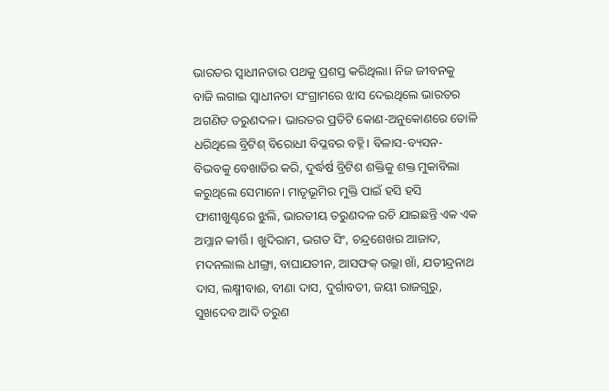ଭାରତର ସ୍ବାଧୀନତାର ପଥକୁ ପ୍ରଶସ୍ତ କରିଥିଲା। ନିଜ ଜୀବନକୁ ବାଜି ଲଗାଇ ସ୍ବାଧୀନତା ସଂଗ୍ରାମରେ ଝାସ ଦେଇଥିଲେ ଭାରତର ଅଗଣିତ ତରୁଣଦଳ। ଭାରତର ପ୍ରତିଟି କୋଣ-ଅନୁକୋଣରେ ତୋଳି ଧରିଥିଲେ ବ୍ରିଟିଶ୍‌ ବିରୋଧୀ ବିପ୍ଳବର ବହ୍ନି। ବିଳାସ-ବ୍ୟସନ-ବିଭବକୁ ବେଖାତିର କରି, ଦୁର୍ଦ୍ଧର୍ଷ ବ୍ରିଟିଶ ଶକ୍ତିକୁ ଶକ୍ତ ମୁକାବିଲା କରୁଥିଲେ ସେମାନେ। ମାତୃଭୂମିର ମୁକ୍ତି ପାଇଁ ହସି ହସି ଫାଶୀଖୁଣ୍ଟରେ ଝୁଲି, ଭାରତୀୟ ତରୁଣଦଳ ରଚି ଯାଇଛନ୍ତି ଏକ ଏକ ଅମ୍ଳାନ କୀର୍ତ୍ତି। ଖୁଦିରାମ, ଭଗତ ସିଂ, ଚନ୍ଦ୍ରଶେଖର ଆଜାଦ, ମଦନଲାଲ ଧୀଙ୍ଗ୍ରା, ବାଘାଯତୀନ, ଆସଫକ୍‌ ଉଲ୍ଲା ଖାଁ, ଯତୀନ୍ଦ୍ରନାଥ ଦାସ, ଲକ୍ଷ୍ମୀବାଈ, ବୀଣା ଦାସ, ଦୁର୍ଗାବତୀ, ଜୟୀ ରାଜଗୁରୁ, ସୁଖଦେବ ଆଦି ତରୁଣ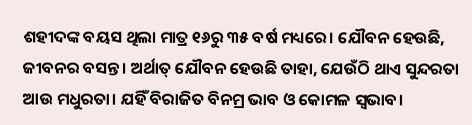ଶହୀଦଙ୍କ ବୟସ ଥିଲା ମାତ୍ର ୧୬ରୁ ୩୫ ବର୍ଷ ମଧ୍ୟରେ। ଯୌବନ ହେଉଛି, ଜୀବନର ବସନ୍ତ। ଅର୍ଥାତ୍‌ ଯୌବନ ହେଉଛି ତାହା, ଯେଉଁଠି ଥାଏ ସୁନ୍ଦରତା ଆଉ ମଧୁରତା। ଯହିଁ ବିରାଜିତ ବିନମ୍ର ଭାବ ଓ କୋମଳ ସ୍ବଭାବ।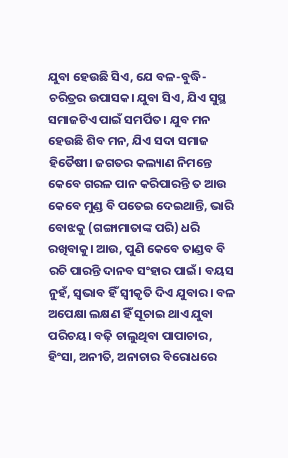ଯୁବା ହେଉଛି ସିଏ, ଯେ ବଳ-ବୁଦ୍ଧି-ଚରିତ୍ରର ଉପାସକ। ଯୁବା ସିଏ, ଯିଏ ସୁସ୍ଥ ସମାଜଟିଏ ପାଇଁ ସମର୍ପିତ। ଯୁବ ମନ ହେଉଛି ଶିବ ମନ, ଯିଏ ସଦା ସମାଜ ହିତୈଷୀ। ଜଗତର କଲ୍ୟାଣ ନିମନ୍ତେ କେବେ ଗରଳ ପାନ କରିପାରନ୍ତି ତ ଆଉ କେବେ ମୁଣ୍ଡ ବି ପତେଇ ଦେଇଥାନ୍ତି, ଭାରି ବୋଝକୁ (ଗଙ୍ଗାମାତାଙ୍କ ପରି) ଧରି ରଖିବାକୁ। ଆଉ, ପୁଣି କେବେ ତାଣ୍ଡବ ବି ରଚି ପାରନ୍ତି ଦାନବ ସଂହାର ପାଇଁ। ବୟସ ନୁହଁ, ସ୍ବଭାବ ହିଁ ସ୍ବୀକୃତି ଦିଏ ଯୁବାର। ବଳ ଅପେକ୍ଷା ଲକ୍ଷଣ ହିଁ ସୂଚାଇ ଥାଏ ଯୁବା ପରିଚୟ। ବଢ଼ି ଚାଲୁଥିବା ପାପାଚାର, ହିଂସା, ଅନୀତି, ଅନାଚାର ବିରୋଧରେ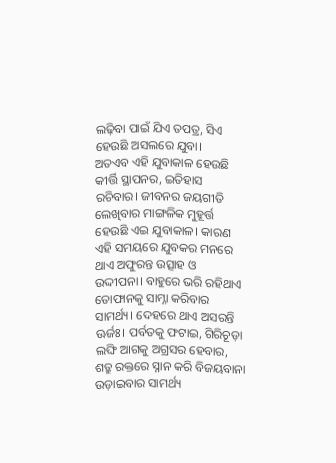ଲଢ଼ିବା ପାଇଁ ଯିଏ ତପତ୍ର, ସିଏ ହେଉଛି ଅସଲରେ ଯୁବା।
ଅତଏବ ଏହି ଯୁବାକାଳ ହେଉଛି କୀର୍ତ୍ତି ସ୍ଥାପନର, ଇତିହାସ ରଚିବାର। ଜୀବନର ଜୟଗୀତି ଲେଖିବାର ମାଙ୍ଗଳିକ ମୁହୂର୍ତ୍ତ ହେଉଛି ଏଇ ଯୁବାକାଳ। କାରଣ ଏହି ସମୟରେ ଯୁବକର ମନରେ ଥାଏ ଅଫୁରନ୍ତ ଉତ୍ସାହ ଓ ଉଦ୍ଦୀପନା। ବାହୁରେ ଭରି ରହିଥାଏ ତୋଫାନକୁ ସାମ୍ନା କରିବାର ସାମର୍ଥ୍ୟ। ଦେହରେ ଥାଏ ଅସରନ୍ତି ଊର୍ଜଃ। ପର୍ବତକୁ ଫଟାଇ, ଗିରିଚୂଡ଼ା ଲଙ୍ଘି ଆଗକୁ ଅଗ୍ରସର ହେବାର, ଶତ୍ରୁ ରକ୍ତରେ ସ୍ନାନ କରି ବିଜୟବାନା ଉଡ଼ାଇବାର ସାମର୍ଥ୍ୟ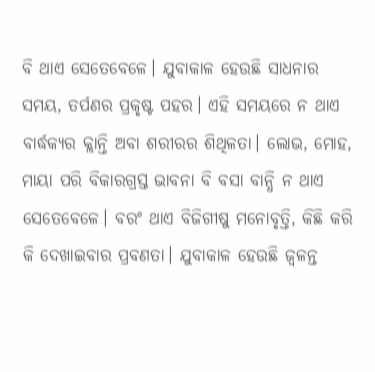ବି ଥାଏ ସେତେବେଳେ। ଯୁବାକାଳ ହେଉଛି ସାଧନାର ସମୟ, ତର୍ପଣର ପ୍ରକୃଷ୍ଟ ପହର। ଏହି ସମୟରେ ନ ଥାଏ ବାର୍ଦ୍ଧକ୍ୟର କ୍ଲାନ୍ତି ଅବା ଶରୀରର ଶିଥିଳତା। ଲୋଭ, ମୋହ, ମାୟା ପରି ବିକାରଗ୍ରସ୍ତ ଭାବନା ବି ବସା ବାନ୍ଧି ନ ଥାଏ ସେତେବେଳେ। ବରଂ ଥାଏ ବିଜିଗୀଷୁ ମନୋବୃତ୍ତି, କିଛି କରି କି ଦେଖାଇବାର ପ୍ରବଣତା। ଯୁବାକାଳ ହେଉଛି ଜ୍ୱଳନ୍ତ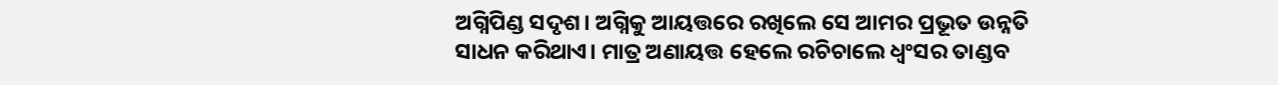ଅଗ୍ନିପିଣ୍ଡ ସଦୃଶ। ଅଗ୍ନିକୁ ଆୟତ୍ତରେ ରଖିଲେ ସେ ଆମର ପ୍ରଭୂତ ଉନ୍ନତି ସାଧନ କରିଥାଏ। ମାତ୍ର ଅଣାୟତ୍ତ ହେଲେ ରଚିଚାଲେ ଧ୍ୱଂସର ତାଣ୍ଡବ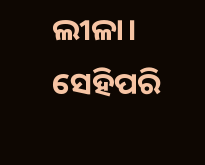ଲୀଳା। ସେହିପରି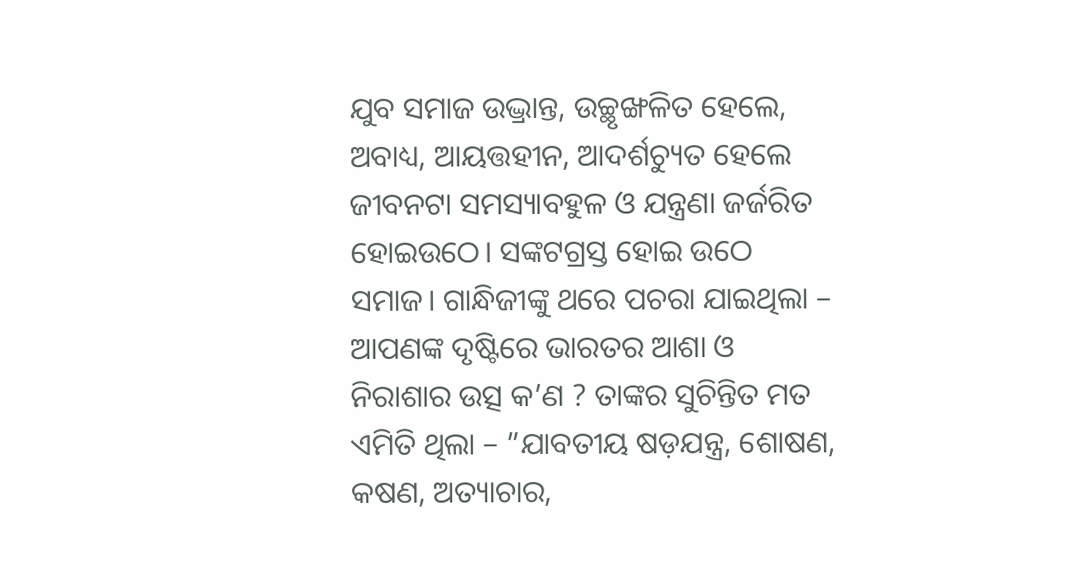ଯୁବ ସମାଜ ଉଦ୍ଭ୍ରାନ୍ତ, ଉଚ୍ଛୃଙ୍ଖଳିତ ହେଲେ, ଅବାଧ୍ୟ, ଆୟତ୍ତହୀନ, ଆଦର୍ଶଚ୍ୟୁତ ହେଲେ ଜୀବନଟା ସମସ୍ୟାବହୁଳ ଓ ଯନ୍ତ୍ରଣା ଜର୍ଜରିତ ହୋଇଉଠେ। ସଙ୍କଟଗ୍ରସ୍ତ ହୋଇ ଉଠେ ସମାଜ। ଗାନ୍ଧିଜୀଙ୍କୁ ଥରେ ପଚରା ଯାଇଥିଲା – ଆପଣଙ୍କ ଦୃଷ୍ଟିରେ ଭାରତର ଆଶା ଓ ନିରାଶାର ଉତ୍ସ କ’ଣ ? ତାଙ୍କର ସୁଚିନ୍ତିତ ମତ ଏମିତି ଥିଲା – ”ଯାବତୀୟ ଷଡ଼ଯନ୍ତ୍ର, ଶୋଷଣ, କଷଣ, ଅତ୍ୟାଚାର,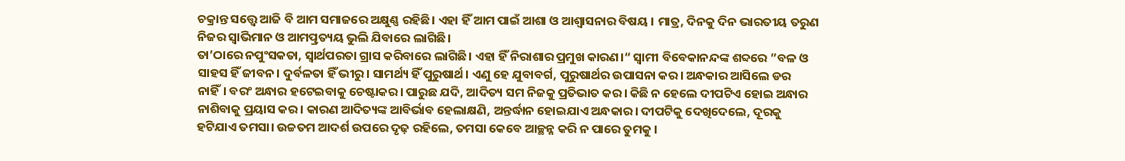ଚକ୍ରାନ୍ତ ସତ୍ତ୍ୱେ ଆଜି ବି ଆମ ସମାଜରେ ଅକ୍ଷୁଣ୍ଣ ରହିଛି। ଏହା ହିଁ ଆମ ପାଇଁ ଆଶା ଓ ଆଶ୍ୱାସନାର ବିଷୟ । ମାତ୍ର, ଦିନକୁ ଦିନ ଭାରତୀୟ ତରୁଣ ନିଜର ସ୍ବାଭିମାନ ଓ ଆମତ୍ପ୍ରତ୍ୟୟ ଭୁଲି ଯିବାରେ ଲାଗିଛି।
ତା’ଠାରେ ନପୁଂସକତା, ସ୍ବାର୍ଥପରତା ଗ୍ରାସ କରିବାରେ ଲାଗିଛି। ଏହା ହିଁ ନିରାଶାର ପ୍ରମୁଖ କାରଣ।“ ସ୍ବାମୀ ବିବେକାନନ୍ଦଙ୍କ ଶବ୍ଦରେ ”ବଳ ଓ ସାହସ ହିଁ ଜୀବନ। ଦୁର୍ବଳତା ହିଁ ଭୀରୁ। ସାମର୍ଥ୍ୟ ହିଁ ପୁରୁଷାର୍ଥ। ଏଣୁ ହେ ଯୁବାବର୍ଗ, ପୁରୁଷାର୍ଥର ଉପାସନା କର। ଅନ୍ଧକାର ଆସିଲେ ଡର ନାହିଁ। ବରଂ ଅନ୍ଧାର ହଟେଇବାକୁ ଚେଷ୍ଟାକର। ପାରୁଛ ଯଦି, ଆଦିତ୍ୟ ସମ ନିଜକୁ ପ୍ରତିଭାତ କର। କିଛି ନ ହେଲେ ଦୀପଟିଏ ହୋଇ ଅନ୍ଧାର ନାଶିବାକୁ ପ୍ରୟାସ କର। କାରଣ ଆଦିତ୍ୟଙ୍କ ଆବିର୍ଭାବ ହେଲାକ୍ଷଣି, ଅନ୍ତର୍ଦ୍ଧାନ ହୋଇଯାଏ ଅନ୍ଧକାର। ଦୀପଟିକୁ ଦେଖିଦେଲେ, ଦୂରକୁ ହଟିଯାଏ ତମସା। ଉଚ୍ଚତମ ଆଦର୍ଶ ଉପରେ ଦୃଢ଼ ରହିଲେ, ତମସା କେବେ ଆଚ୍ଛନ୍ନ କରି ନ ପାରେ ତୁମକୁ ।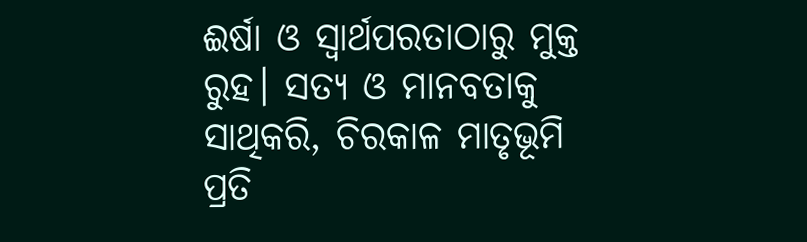ଈର୍ଷା ଓ ସ୍ବାର୍ଥପରତାଠାରୁ ମୁକ୍ତ ରୁହ। ସତ୍ୟ ଓ ମାନବତାକୁ ସାଥିକରି, ଚିରକାଳ ମାତୃଭୂମି ପ୍ରତି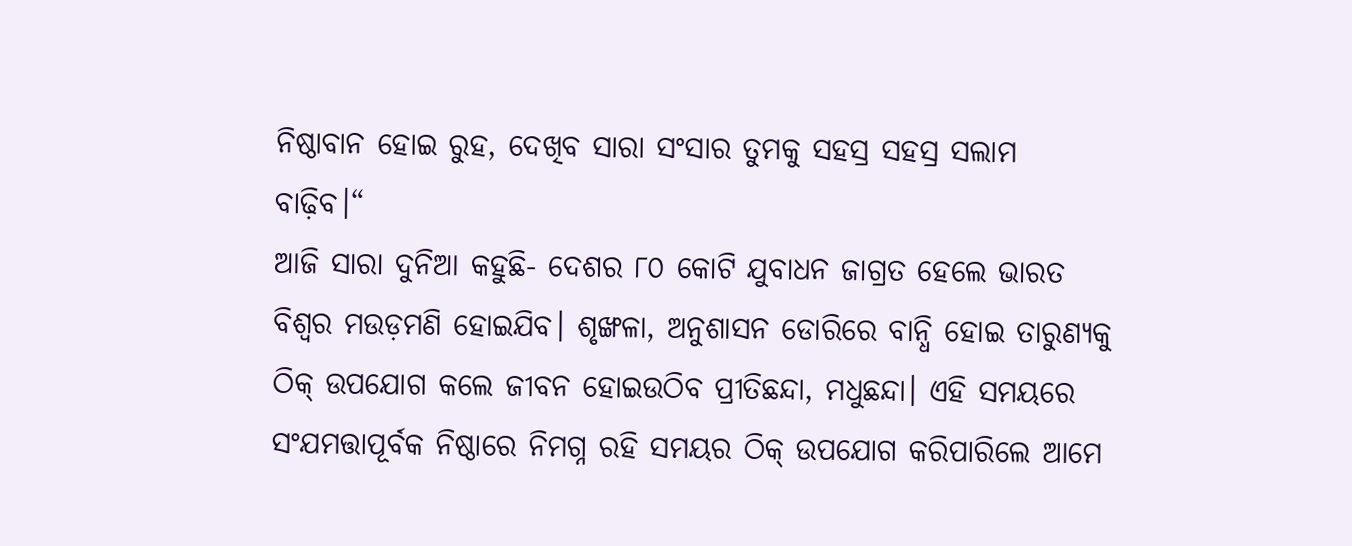ନିଷ୍ଠାବାନ ହୋଇ ରୁହ, ଦେଖିବ ସାରା ସଂସାର ତୁମକୁ ସହସ୍ର ସହସ୍ର ସଲାମ ବାଢ଼ିବ।“
ଆଜି ସାରା ଦୁନିଆ କହୁଛି- ଦେଶର ୮୦ କୋଟି ଯୁବାଧନ ଜାଗ୍ରତ ହେଲେ ଭାରତ ବିଶ୍ୱର ମଉଡ଼ମଣି ହୋଇଯିବ। ଶୃଙ୍ଖଳା, ଅନୁଶାସନ ଡୋରିରେ ବାନ୍ଧି ହୋଇ ତାରୁଣ୍ୟକୁ ଠିକ୍‌ ଉପଯୋଗ କଲେ ଜୀବନ ହୋଇଉଠିବ ପ୍ରୀତିଛନ୍ଦା, ମଧୁଛନ୍ଦା। ଏହି ସମୟରେ ସଂଯମତ୍ତାପୂର୍ବକ ନିଷ୍ଠାରେ ନିମଗ୍ନ ରହି ସମୟର ଠିକ୍‌ ଉପଯୋଗ କରିପାରିଲେ ଆମେ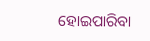ହୋଇପାରିବା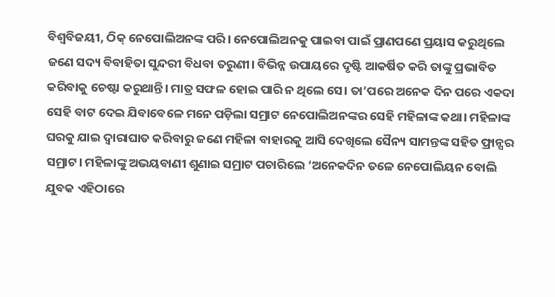ବିଶ୍ୱବିଜୟୀ, ଠିକ୍‌ ନେପୋଲିଅନଙ୍କ ପରି। ନେପୋଲିଅନକୁ ପାଇବା ପାଇଁ ପ୍ରାଣପଣେ ପ୍ରୟାସ କରୁଥିଲେ ଜଣେ ସଦ୍ୟ ବିବାହିତା ସୁନ୍ଦରୀ ବିଧବା ତରୁଣୀ। ବିଭିନ୍ନ ଉପାୟରେ ଦୃଷ୍ଟି ଆକର୍ଷିତ କରି ତାଙ୍କୁ ପ୍ରଭାବିତ କରିବାକୁ ଚେଷ୍ଟା କରୁଥାନ୍ତି। ମାତ୍ର ସଫଳ ହୋଇ ପାରି ନ ଥିଲେ ସେ। ତା’ପରେ ଅନେକ ଦିନ ପରେ ଏକଦା ସେହି ବାଟ ଦେଇ ଯିବାବେଳେ ମନେ ପଡ଼ିଲା ସମ୍ରାଟ ନେପୋଲିଅନଙ୍କର ସେହି ମହିଳାଙ୍କ କଥା। ମହିଳାଙ୍କ ଘରକୁ ଯାଇ ଦ୍ୱାରାଘାତ କରିବାରୁ ଜଣେ ମହିଳା ବାହାରକୁ ଆସି ଦେଖିଲେ ସୈନ୍ୟ ସାମନ୍ତଙ୍କ ସହିତ ଫ୍ରାନ୍ସର ସମ୍ରାଟ। ମହିଳାଙ୍କୁ ଅଭୟବାଣୀ ଶୁଣାଇ ସମ୍ରାଟ ପଚାରିଲେ ‘ଅନେକଦିନ ତଳେ ନେପୋଲିୟନ ବୋଲି ଯୁବକ ଏହିଠାରେ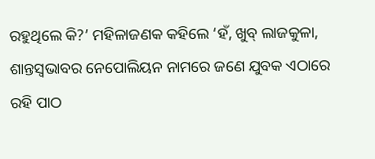ରହୁଥିଲେ କି?’ ମହିଳାଜଣକ କହିଲେ ‘ହଁ, ଖୁବ୍‌ ଲାଜକୁଳା, ଶାନ୍ତସ୍ବଭାବର ନେପୋଲିୟନ ନାମରେ ଜଣେ ଯୁବକ ଏଠାରେ ରହି ପାଠ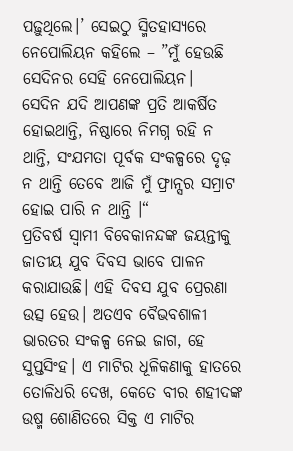ପଢ଼ୁଥିଲେ।’ ସେଇଠୁ ସ୍ମିତହାସ୍ୟରେ ନେପୋଲିୟନ କହିଲେ – ”ମୁଁ ହେଉଛି ସେଦିନର ସେହି ନେପୋଲିୟନ।
ସେଦିନ ଯଦି ଆପଣଙ୍କ ପ୍ରତି ଆକର୍ଷିତ ହୋଇଥାନ୍ତି, ନିଷ୍ଠାରେ ନିମଗ୍ନ ରହି ନ ଥାନ୍ତି, ସଂଯମତା ପୂର୍ବକ ସଂକଳ୍ପରେ ଦୃଢ଼ ନ ଥାନ୍ତି ତେବେ ଆଜି ମୁଁ ଫ୍ରାନ୍ସର ସମ୍ରାଟ ହୋଇ ପାରି ନ ଥାନ୍ତି ।“
ପ୍ରତିବର୍ଷ ସ୍ବାମୀ ବିବେକାନନ୍ଦଙ୍କ ଜୟନ୍ତୀକୁ ଜାତୀୟ ଯୁବ ଦିବସ ଭାବେ ପାଳନ କରାଯାଉଛି। ଏହି ଦିବସ ଯୁବ ପ୍ରେରଣା ଉତ୍ସ ହେଉ। ଅତଏବ ବୈଭବଶାଳୀ ଭାରତର ସଂକଳ୍ପ ନେଇ ଜାଗ, ହେ ସୁପ୍ତସିଂହ। ଏ ମାଟିର ଧୂଳିକଣାକୁ ହାତରେ ତୋଳିଧରି ଦେଖ, କେତେ ବୀର ଶହୀଦଙ୍କ ଉଷ୍ମ ଶୋଣିତରେ ସିକ୍ତ ଏ ମାଟିର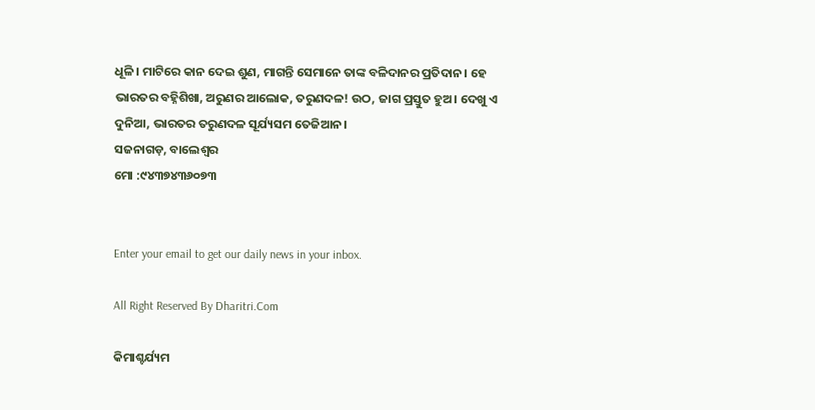ଧୂଳି। ମାଟିରେ କାନ ଦେଇ ଶୁଣ, ମାଗନ୍ତି ସେମାନେ ତାଙ୍କ ବଳିଦାନର ପ୍ରତିଦାନ। ହେ ଭାରତର ବହ୍ନିଶିଖା, ଅରୁଣର ଆଲୋକ, ତରୁଣଦଳ! ଉଠ, ଜାଗ ପ୍ରସ୍ତୁତ ହୁଅ। ଦେଖୁ ଏ ଦୁନିଆ, ଭାରତର ତରୁଣଦଳ ସୂର୍ଯ୍ୟସମ ତେଜିଆନ।
ସଜନାଗଡ଼, ବାଲେଶ୍ୱର
ମୋ :୯୪୩୭୪୩୬୦୭୩


Enter your email to get our daily news in your inbox.

All Right Reserved By Dharitri.Com

କିମାଶ୍ଚର୍ଯ୍ୟମ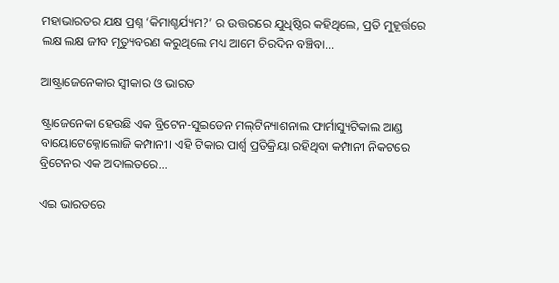ମହାଭାରତର ଯକ୍ଷ ପ୍ରଶ୍ନ ‘କିମାଶ୍ଚର୍ଯ୍ୟମ?’ ର ଉତ୍ତରରେ ଯୁଧିଷ୍ଠିର କହିଥିଲେ, ପ୍ରତି ମୁହୂର୍ତ୍ତରେ ଲକ୍ଷ ଲକ୍ଷ ଜୀବ ମୃତ୍ୟୁବରଣ କରୁଥିଲେ ମଧ୍ୟ ଆମେ ଚିରଦିନ ବଞ୍ଚିବା...

ଆଷ୍ଟ୍ରାଜେନେକାର ସ୍ବୀକାର ଓ ଭାରତ

ଷ୍ଟ୍ରାଜେନେକା ହେଉଛି ଏକ ବ୍ରିଟେନ-ସୁଇଡେନ ମଲ୍‌ଟିନ୍ୟାଶନାଲ ଫାର୍ମାସ୍ୟୁଟିକାଲ ଆଣ୍ଡ ବାୟୋଟେକ୍ନୋଲୋଜି କମ୍ପାନୀ। ଏହି ଟିକାର ପାର୍ଶ୍ୱ ପ୍ରତିକ୍ରିୟା ରହିଥିବା କମ୍ପାନୀ ନିକଟରେ ବ୍ରିଟେନର ଏକ ଅଦାଲତରେ...

ଏଇ ଭାରତରେ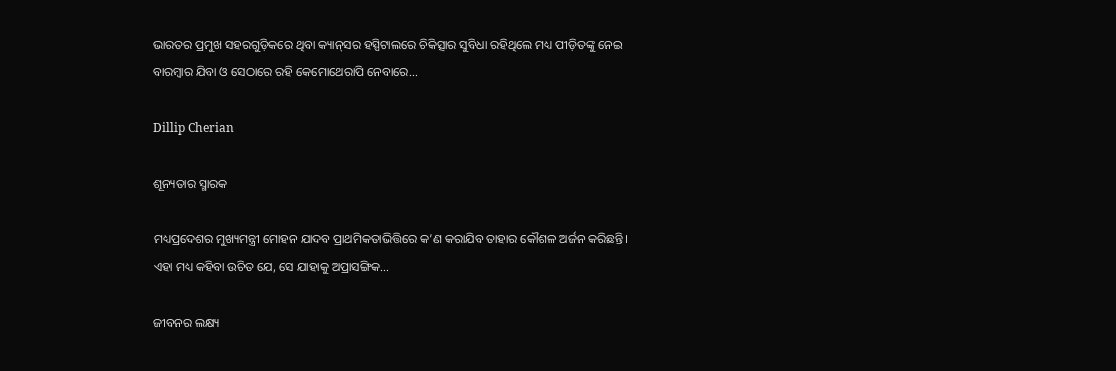ଭାରତର ପ୍ରମୁଖ ସହରଗୁଡ଼ିକରେ ଥିବା କ୍ୟାନ୍‌ସର ହସ୍ପିଟାଲରେ ଚିକିତ୍ସାର ସୁବିଧା ରହିଥିଲେ ମଧ୍ୟ ପୀଡ଼ିତଙ୍କୁ ନେଇ ବାରମ୍ବାର ଯିବା ଓ ସେଠାରେ ରହି କେମୋଥେରାପି ନେବାରେ...

Dillip Cherian

ଶୂନ୍ୟତାର ସ୍ମାରକ

ମଧ୍ୟପ୍ରଦେଶର ମୁଖ୍ୟମନ୍ତ୍ରୀ ମୋହନ ଯାଦବ ପ୍ରାଥମିକତାଭିତ୍ତିରେ କ’ଣ କରାଯିବ ତାହାର କୌଶଳ ଅର୍ଜନ କରିଛନ୍ତି। ଏହା ମଧ୍ୟ କହିବା ଉଚିତ ଯେ, ସେ ଯାହାକୁ ଅପ୍ରାସଙ୍ଗିକ...

ଜୀବନର ଲକ୍ଷ୍ୟ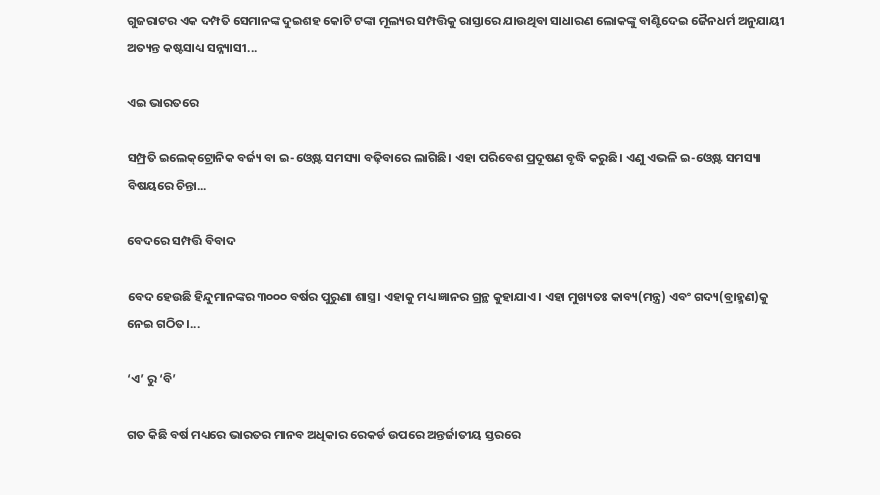ଗୁଜରାଟର ଏକ ଦମ୍ପତି ସେମାନଙ୍କ ଦୁଇଶହ କୋଟି ଟଙ୍କା ମୂଲ୍ୟର ସମ୍ପତ୍ତିକୁ ରାସ୍ତାରେ ଯାଉଥିବା ସାଧାରଣ ଲୋକଙ୍କୁ ବାଣ୍ଟିଦେଇ ଜୈନଧର୍ମ ଅନୁଯାୟୀ ଅତ୍ୟନ୍ତ କଷ୍ଟସାଧ୍ୟ ସନ୍ନ୍ୟାସୀ...

ଏଇ ଭାରତରେ

ସମ୍ପ୍ରତି ଇଲେକ୍‌ଟ୍ରୋନିକ ବର୍ଜ୍ୟ ବା ଇ-ଓ୍ବେଷ୍ଟ ସମସ୍ୟା ବଢ଼ିବାରେ ଲାଗିଛି। ଏହା ପରିବେଶ ପ୍ରଦୂଷଣ ବୃଦ୍ଧି କରୁଛି। ଏଣୁ ଏଭଳି ଇ-ଓ୍ବେଷ୍ଟ ସମସ୍ୟା ବିଷୟରେ ଚିନ୍ତା...

ବେଦରେ ସମ୍ପତ୍ତି ବିବାଦ

ବେଦ ହେଉଛି ହିନ୍ଦୁମାନଙ୍କର ୩୦୦୦ ବର୍ଷର ପୁରୁଣା ଶାସ୍ତ୍ର। ଏହାକୁ ମଧ୍ୟ ଜ୍ଞାନର ଗ୍ରନ୍ଥ କୁହାଯାଏ। ଏହା ମୁଖ୍ୟତଃ କାବ୍ୟ(ମନ୍ତ୍ର) ଏବଂ ଗଦ୍ୟ(ବ୍ରାହ୍ମଣ)କୁ ନେଇ ଗଠିତ।...

‘ଏ’ ରୁ ‘ବି’

ଗତ କିଛି ବର୍ଷ ମଧ୍ୟରେ ଭାରତର ମାନବ ଅଧିକାର ରେକର୍ଡ ଉପରେ ଅନ୍ତର୍ଜାତୀୟ ସ୍ତରରେ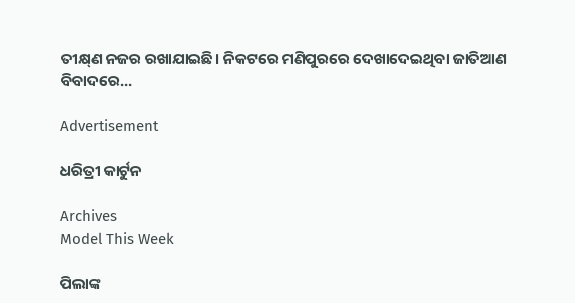ତୀକ୍ଷ୍‌ଣ ନଜର ରଖାଯାଇଛି। ନିକଟରେ ମଣିପୁରରେ ଦେଖାଦେଇଥିବା ଜାତିଆଣ ବିବାଦରେ...

Advertisement

ଧରିତ୍ରୀ କାର୍ଟୁନ

Archives
Model This Week

ପିଲାଙ୍କ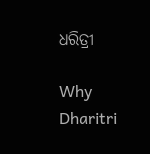ଧରିତ୍ରୀ

Why Dharitri